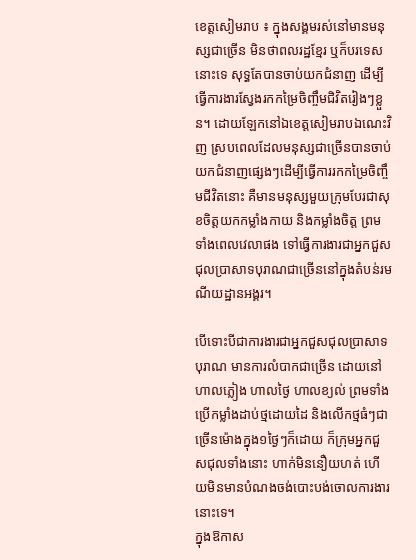ខេត្តសៀមរាប ៖ ក្នុងសង្គមរស់នៅមានមនុស្សជាច្រើន មិនថាពលរដ្ឋខ្មែរ ឬក៏បរទេសនោះទេ សុទ្ធតែបានចាប់យកជំនាញ ដើម្បីធ្វើការងារស្វែងរកកម្រៃចិញ្ចឹមជិវិតរៀងៗខ្លួន។ ដោយឡែកនៅឯខេត្តសៀមរាបឯណេះវិញ ស្របពេលដែលមនុស្សជាច្រើនបានចាប់យកជំនាញផ្សេងៗដើម្បីធ្វើការរកកម្រៃចិញ្ចឹមជីវិតនោះ គឺមានមនុស្សមួយក្រុមបែរជាសុខចិត្តយកកម្លាំងកាយ និងកម្លាំងចិត្ត ព្រមទាំងពេលវេលាផង ទៅធ្វើការងារជាអ្នកជួសជុលប្រាសាទបុរាណជាច្រើននៅក្នុងតំបន់រមណីយដ្ឋានអង្គរ។

បើទោះបីជាការងារជាអ្នកជួសជុលប្រាសាទបុរាណ មានការលំបាកជាច្រើន ដោយនៅហាលភ្លៀង ហាលថ្ងៃ ហាលខ្យល់ ព្រមទាំងប្រើកម្លាំងដាប់ថ្មដោយដៃ និងលើកថ្មធំៗជាច្រើនម៉ោងក្នុង១ថ្ងៃៗក៏ដោយ ក៏ក្រុមអ្នកជួសជុលទាំងនោះ ហាក់មិននឿយហត់ ហើយមិនមានបំណងចង់បោះបង់ចោលការងារនោះទេ។
ក្នុងឱកាស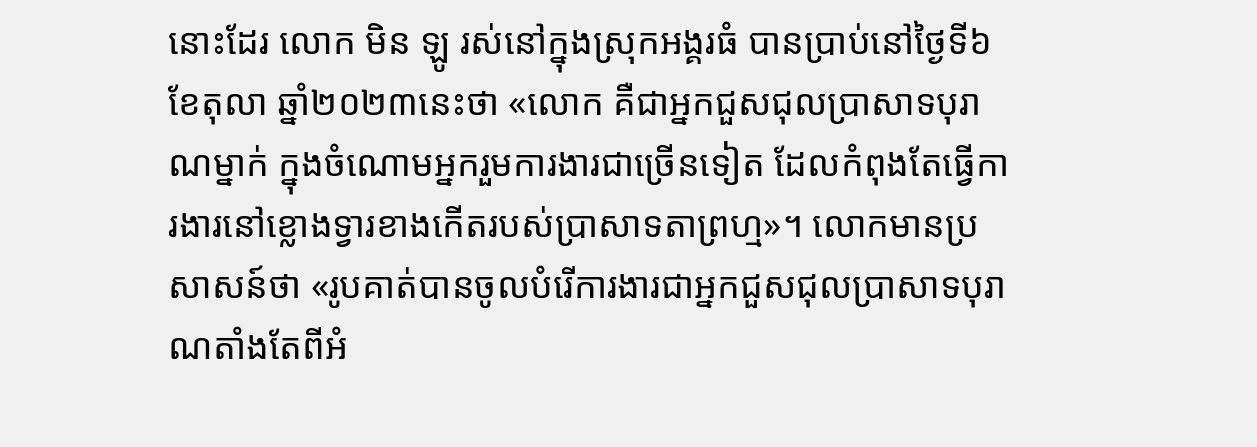នោះដែរ លោក មិន ឡូ រស់នៅក្នុងស្រុកអង្គរធំ បានប្រាប់នៅថ្ងៃទី៦ ខែតុលា ឆ្នាំ២០២៣នេះថា «លោក គឺជាអ្នកជួសជុលប្រាសាទបុរាណម្នាក់ ក្នុងចំណោមអ្នករួមការងារជាច្រើនទៀត ដែលកំពុងតែធ្វើការងារនៅខ្លោងទ្វារខាងកើតរបស់ប្រាសាទតាព្រហ្ម»។ លោកមានប្រសាសន៍ថា «រូបគាត់បានចូលបំរើការងារជាអ្នកជួសជុលប្រាសាទបុរាណតាំងតែពីអំ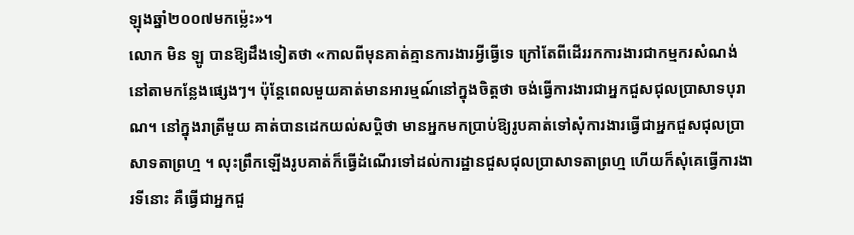ឡុងឆ្នាំ២០០៧មកម្ល៉េះ»។
លោក មិន ឡូ បានឱ្យដឹងទៀតថា «កាលពីមុនគាត់គ្មានការងារអ្វីធ្វើទេ ក្រៅតែពីដើររកការងារជាកម្មករសំណង់នៅតាមកន្លែងផ្សេងៗ។ ប៉ុន្តែពេលមួយគាត់មានអារម្មណ៍នៅក្នុងចិត្តថា ចង់ធ្វើការងារជាអ្នកជួសជុលប្រាសាទបុរាណ។ នៅក្នុងរាត្រីមួយ គាត់បានដេកយល់សប្តិថា មានអ្នកមកប្រាប់ឱ្យរូបគាត់ទៅសុំការងារធ្វើជាអ្នកជួសជុលប្រាសាទតាព្រហ្ម ។ លុះព្រឹកឡើងរូបគាត់ក៏ធ្វើដំណើរទៅដល់ការដ្ឋានជួសជុលប្រាសាទតាព្រហ្ម ហើយក៏សុំគេធ្វើការងារទីនោះ គឺធ្វើជាអ្នកជួ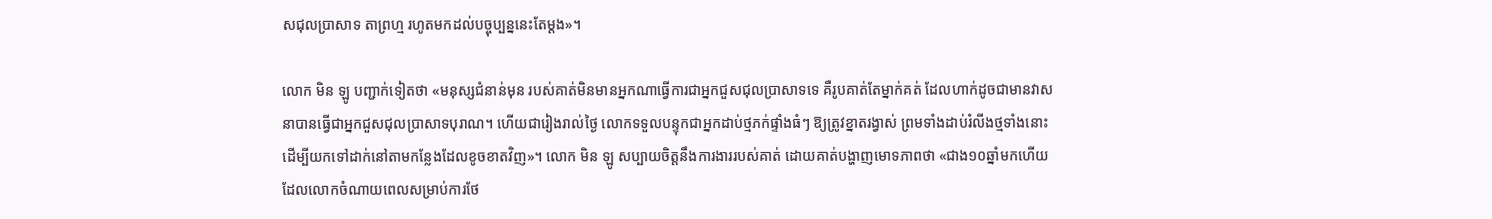សជុលប្រាសាទ តាព្រហ្ម រហូតមកដល់បច្ចុប្បន្ននេះតែម្ដង»។

លោក មិន ឡូ បញ្ជាក់ទៀតថា «មនុស្សជំនាន់មុន របស់គាត់មិនមានអ្នកណាធ្វើការជាអ្នកជួសជុលប្រាសាទទេ គឺរូបគាត់តែម្នាក់គត់ ដែលហាក់ដូចជាមានវាសនាបានធ្វើជាអ្នកជួសជុលប្រាសាទបុរាណ។ ហើយជារៀងរាល់ថ្ងៃ លោកទទួលបន្ទុកជាអ្នកដាប់ថ្មភក់ផ្ទាំងធំៗ ឱ្យត្រូវខ្នាតរង្វាស់ ព្រមទាំងដាប់រំលីងថ្មទាំងនោះ ដើម្បីយកទៅដាក់នៅតាមកន្លែងដែលខូចខាតវិញ»។ លោក មិន ឡូ សប្បាយចិត្តនឹងការងាររបស់គាត់ ដោយគាត់បង្ហាញមោទភាពថា «ជាង១០ឆ្នាំមកហើយ ដែលលោកចំណាយពេលសម្រាប់ការថែ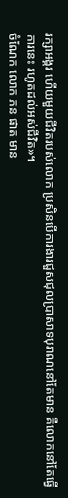រក្សាអង្គរ ហើយមួយជីវិតរបស់លោក ប្រសិនបើការងារជួសជុលប្រាសាទបុរាណនៅតែមាន គឺលោកនៅតែធ្វើការនេះ រហូតដល់អស់ជីវិត»។
ចំណែក លោក ភន ផាត មាន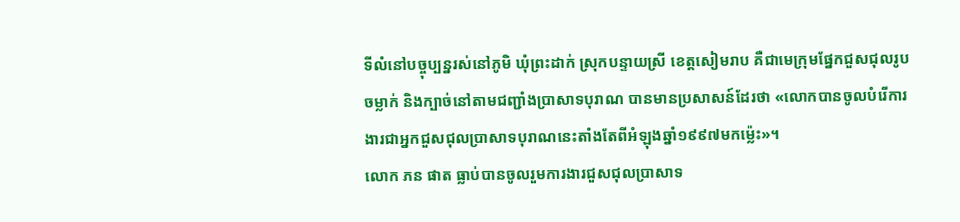ទីលំនៅបច្ចុប្បន្នរស់នៅភូមិ ឃុំព្រះដាក់ ស្រុកបន្ទាយស្រី ខេត្តសៀមរាប គឺជាមេក្រុមផ្នែកជួសជុលរូបចម្លាក់ និងក្បាច់នៅតាមជញ្ជាំងប្រាសាទបុរាណ បានមានប្រសាសន៍ដែរថា «លោកបានចូលបំរើការងារជាអ្នកជួសជុលប្រាសាទបុរាណនេះតាំងតែពីអំឡុងឆ្នាំ១៩៩៧មកម្ល៉េះ»។
លោក ភន ផាត ធ្លាប់បានចូលរួមការងារជួសជុលប្រាសាទ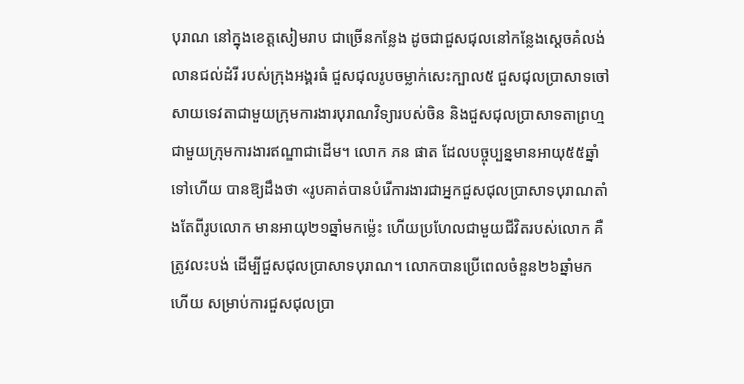បុរាណ នៅក្នុងខេត្តសៀមរាប ជាច្រើនកន្លែង ដូចជាជួសជុលនៅកន្លែងស្ដេចគំលង់ លានជល់ដំរី របស់ក្រុងអង្គរធំ ជួសជុលរូបចម្លាក់សេះក្បាល៥ ជួសជុលប្រាសាទចៅសាយទេវតាជាមួយក្រុមការងារបុរាណវិទ្យារបស់ចិន និងជួសជុលប្រាសាទតាព្រហ្ម ជាមួយក្រុមការងារឥណ្ឌាជាដើម។ លោក ភន ផាត ដែលបច្ចុប្បន្នមានអាយុ៥៥ឆ្នាំទៅហើយ បានឱ្យដឹងថា «រូបគាត់បានបំរើការងារជាអ្នកជួសជុលប្រាសាទបុរាណតាំងតែពីរូបលោក មានអាយុ២១ឆ្នាំមកម្ល៉េះ ហើយប្រហែលជាមួយជីវិតរបស់លោក គឺត្រូវលះបង់ ដើម្បីជួសជុលប្រាសាទបុរាណ។ លោកបានប្រើពេលចំនួន២៦ឆ្នាំមកហើយ សម្រាប់ការជួសជុលប្រា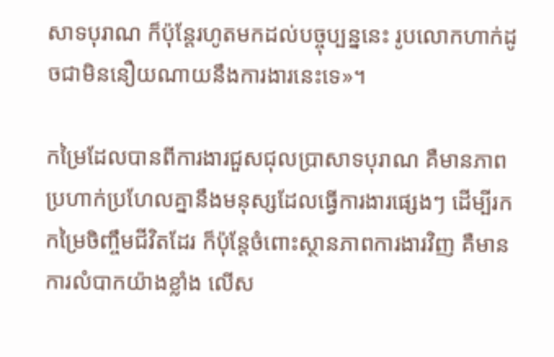សាទបុរាណ ក៏ប៉ុន្តែរហូតមកដល់បច្ចុប្បន្ននេះ រូបលោកហាក់ដូចជាមិននឿយណាយនឹងការងារនេះទេ»។

កម្រៃដែលបានពីការងារជួសជុលប្រាសាទបុរាណ គឺមានភាពប្រហាក់ប្រហែលគ្នានឹងមនុស្សដែលធ្វើការងារផ្សេងៗ ដើម្បីរកកម្រៃចិញ្ចឹមជីវិតដែរ ក៏ប៉ុន្តែចំពោះស្ថានភាពការងារវិញ គឺមាន ការលំបាកយ៉ាងខ្លាំង លើស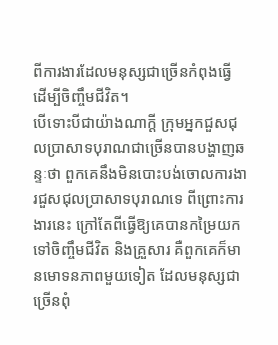ពីការងារដែលមនុស្សជាច្រើនកំពុងធ្វើ ដើម្បីចិញ្ចឹមជីវិត។
បើទោះបីជាយ៉ាងណាក្តី ក្រុមអ្នកជួសជុលប្រាសាទបុរាណជាច្រើនបានបង្ហាញឆន្ទៈថា ពួកគេនឹងមិនបោះបង់ចោលការងារជួសជុលប្រាសាទបុរាណទេ ពីព្រោះការងារនេះ ក្រៅតែពីធ្វើឱ្យគេបានកម្រៃយកទៅចិញ្ចឹមជីវិត និងគ្រួសារ គឺពួកគេក៏មានមោទនភាពមួយទៀត ដែលមនុស្សជាច្រើនពុំ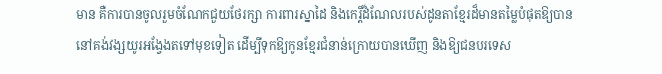មាន គឺការបានចូលរួមចំណែកជួយថែរក្សា ការពារស្នាដៃ និងកេរ្តិ៍ដំណែលរបស់ដូនតាខ្មែរដ៏មានតម្លៃបំផុតឱ្យបាននៅគង់វង្សយូរអង្វែងតទៅមុខទៀត ដើម្បីទុកឱ្យកូនខ្មែរជំនាន់ក្រោយបានឃើញ និងឱ្យជនបរទេស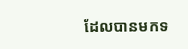ដែលបានមកទ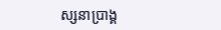ស្សនាប្រាង្គ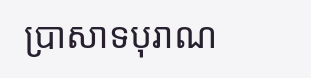ប្រាសាទបុរាណ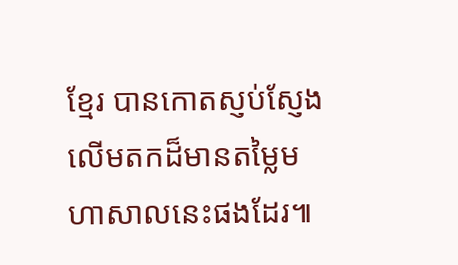ខ្មែរ បានកោតស្ញប់ស្ញែងលើមតកដ៏មានតម្លៃមហាសាលនេះផងដែរ៕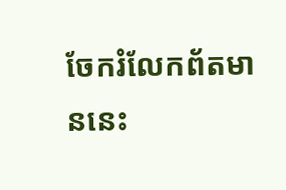ចែករំលែកព័តមាននេះ